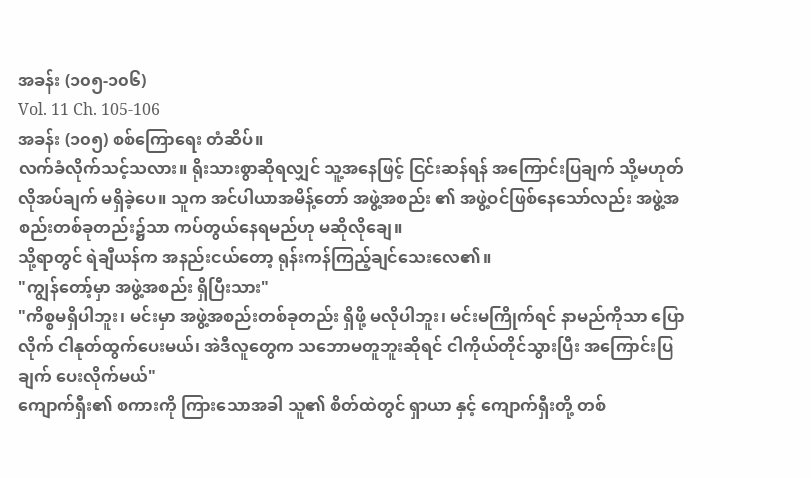အခန်း (၁၀၅-၁၀၆)
Vol. 11 Ch. 105-106
အခန်း (၁၀၅) စစ်ကြောရေး တံဆိပ်။
လက်ခံလိုက်သင့်သလား။ ရိုးသားစွာဆိုရလျှင် သူ့အနေဖြင့် ငြင်းဆန်ရန် အကြောင်းပြချက် သို့မဟုတ် လိုအပ်ချက် မရှိခဲ့ပေ။ သူက အင်ပါယာအမိန့်တော် အဖွဲ့အစည်း ၏ အဖွဲ့ဝင်ဖြစ်နေသော်လည်း အဖွဲ့အစည်းတစ်ခုတည်း၌သာ ကပ်တွယ်နေရမည်ဟု မဆိုလိုချေ။
သို့ရာတွင် ရဲချီယန်က အနည်းငယ်တော့ ရုန်းကန်ကြည့်ချင်သေးလေ၏။
"ကျွန်တော့်မှာ အဖွဲ့အစည်း ရှိပြီးသား"
"ကိစ္စမရှိပါဘူး၊ မင်းမှာ အဖွဲ့အစည်းတစ်ခုတည်း ရှိဖို့ မလိုပါဘူး၊ မင်းမကြိုက်ရင် နာမည်ကိုသာ ပြောလိုက် ငါနုတ်ထွက်ပေးမယ်၊ အဲဒီလူတွေက သဘောမတူဘူးဆိုရင် ငါကိုယ်တိုင်သွားပြီး အကြောင်းပြချက် ပေးလိုက်မယ်"
ကျောက်ရှီး၏ စကားကို ကြားသောအခါ သူ၏ စိတ်ထဲတွင် ရှာယာ နှင့် ကျောက်ရှီးတို့ တစ်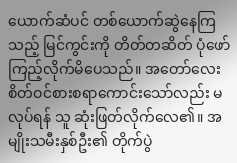ယောက်ဆံပင် တစ်ယောက်ဆွဲနေကြသည့် မြင်ကွင်းကို တိတ်တဆိတ် ပုံဖော်ကြည့်လိုက်မိပေသည်။ အတော်လေး စိတ်ဝင်စားစရာကောင်းသော်လည်း မလုပ်ရန် သူ ဆုံးဖြတ်လိုက်လေ၏။ အမျိုးသမီးနှစ်ဦး၏ တိုက်ပွဲ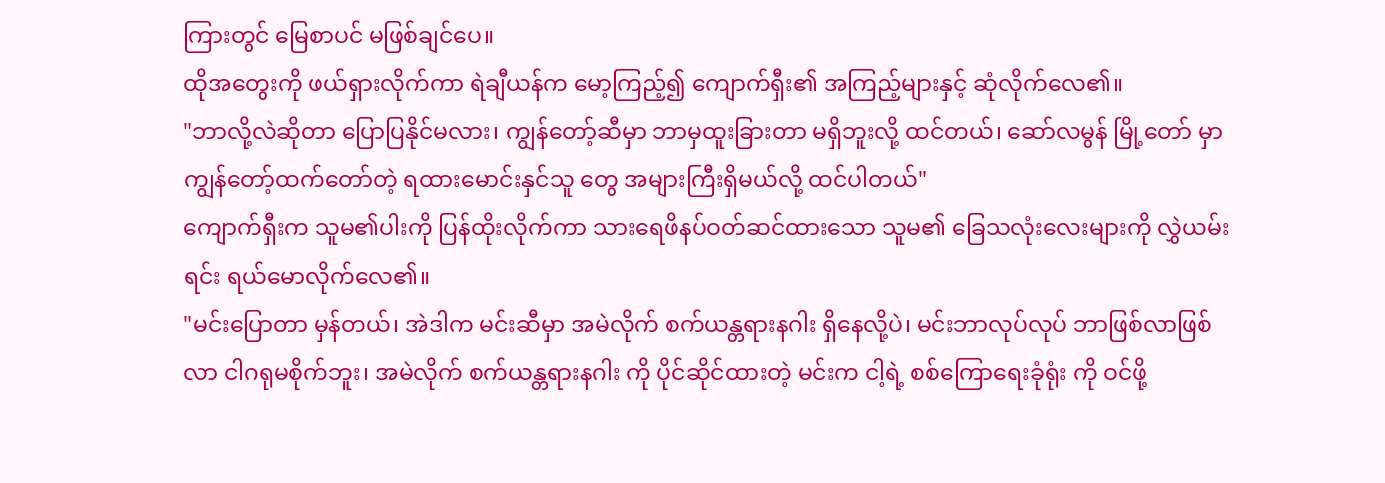ကြားတွင် မြေစာပင် မဖြစ်ချင်ပေ။
ထိုအတွေးကို ဖယ်ရှားလိုက်ကာ ရဲချီယန်က မော့ကြည့်၍ ကျောက်ရှီး၏ အကြည့်များနှင့် ဆုံလိုက်လေ၏။
"ဘာလို့လဲဆိုတာ ပြောပြနိုင်မလား၊ ကျွန်တော့်ဆီမှာ ဘာမှထူးခြားတာ မရှိဘူးလို့ ထင်တယ်၊ ဆော်လမွန် မြို့တော် မှာ ကျွန်တော့်ထက်တော်တဲ့ ရထားမောင်းနှင်သူ တွေ အများကြီးရှိမယ်လို့ ထင်ပါတယ်"
ကျောက်ရှီးက သူမ၏ပါးကို ပြန်ထိုးလိုက်ကာ သားရေဖိနပ်ဝတ်ဆင်ထားသော သူမ၏ ခြေသလုံးလေးများကို လွှဲယမ်းရင်း ရယ်မောလိုက်လေ၏။
"မင်းပြောတာ မှန်တယ်၊ အဲဒါက မင်းဆီမှာ အမဲလိုက် စက်ယန္တရားနဂါး ရှိနေလို့ပဲ၊ မင်းဘာလုပ်လုပ် ဘာဖြစ်လာဖြစ်လာ ငါဂရုမစိုက်ဘူး၊ အမဲလိုက် စက်ယန္တရားနဂါး ကို ပိုင်ဆိုင်ထားတဲ့ မင်းက ငါ့ရဲ့ စစ်ကြောရေးခုံရုံး ကို ဝင်ဖို့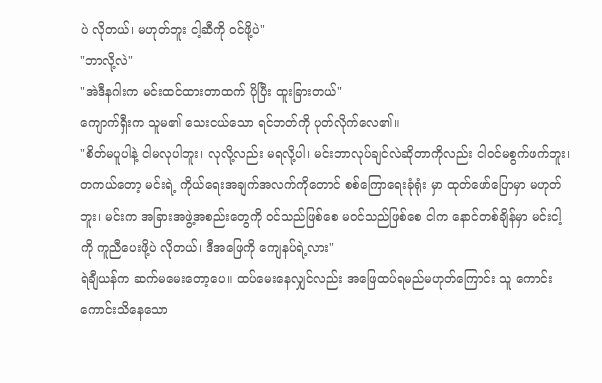ပဲ လိုတယ်၊ မဟုတ်ဘူး ငါ့ဆီကို ဝင်ဖို့ပဲ"
"ဘာလို့လဲ"
"အဲဒီနဂါးက မင်းထင်ထားတာထက် ပိုပြီး ထူးခြားတယ်"
ကျောက်ရှီးက သူမ၏ သေးငယ်သော ရင်ဘတ်ကို ပုတ်လိုက်လေ၏။
"စိတ်မပူပါနဲ့ ငါမလုပါဘူး၊ လုလို့လည်း မရလို့ပါ၊ မင်းဘာလုပ်ချင်လဲဆိုတာကိုလည်း ငါဝင်မစွက်ဖက်ဘူး၊ တကယ်တော့ မင်းရဲ့ ကိုယ်ရေးအချက်အလက်ကိုတောင် စစ်ကြောရေးခုံရုံး မှာ ထုတ်ဖော်ပြောမှာ မဟုတ်ဘူး၊ မင်းက အခြားအဖွဲ့အစည်းတွေကို ဝင်သည်ဖြစ်စေ မဝင်သည်ဖြစ်စေ ငါက နောင်တစ်ချိန်မှာ မင်းငါ့ကို ကူညီပေးဖို့ပဲ လိုတယ်၊ ဒီအဖြေကို ကျေနပ်ရဲ့လား"
ရဲချီယန်က ဆက်မမေးတော့ပေ။ ထပ်မေးနေလျှင်လည်း အဖြေထပ်ရမည်မဟုတ်ကြောင်း သူ ကောင်းကောင်းသိနေသော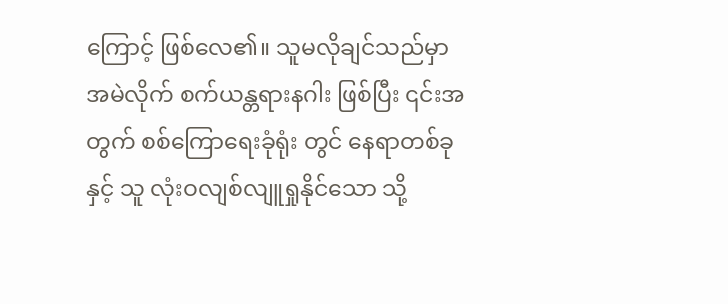ကြောင့် ဖြစ်လေ၏။ သူမလိုချင်သည်မှာ အမဲလိုက် စက်ယန္တရားနဂါး ဖြစ်ပြီး ၎င်းအတွက် စစ်ကြောရေးခုံရုံး တွင် နေရာတစ်ခုနှင့် သူ လုံးဝလျစ်လျူရှုနိုင်သော သို့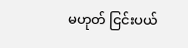မဟုတ် ငြင်းပယ်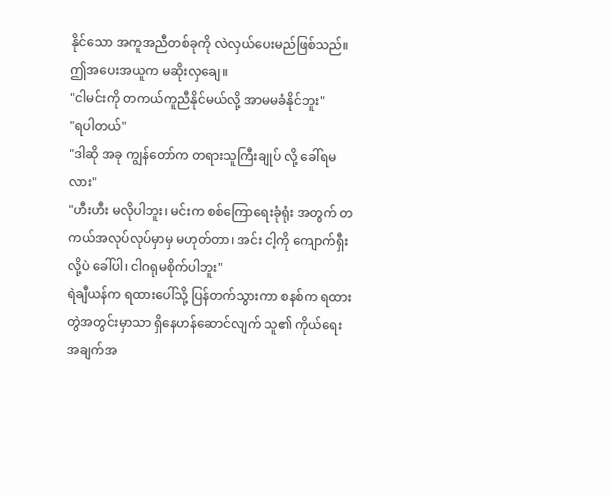နိုင်သော အကူအညီတစ်ခုကို လဲလှယ်ပေးမည်ဖြစ်သည်။ ဤအပေးအယူက မဆိုးလှချေ။
"ငါမင်းကို တကယ်ကူညီနိုင်မယ်လို့ အာမမခံနိုင်ဘူး"
"ရပါတယ်"
"ဒါဆို အခု ကျွန်တော်က တရားသူကြီးချုပ် လို့ ခေါ်ရမလား"
"ဟီးဟီး မလိုပါဘူး၊ မင်းက စစ်ကြောရေးခုံရုံး အတွက် တကယ်အလုပ်လုပ်မှာမှ မဟုတ်တာ၊ အင်း ငါ့ကို ကျောက်ရှီး လို့ပဲ ခေါ်ပါ၊ ငါဂရုမစိုက်ပါဘူး"
ရဲချီယန်က ရထားပေါ်သို့ ပြန်တက်သွားကာ စနစ်က ရထားတွဲအတွင်းမှာသာ ရှိနေဟန်ဆောင်လျက် သူ၏ ကိုယ်ရေးအချက်အ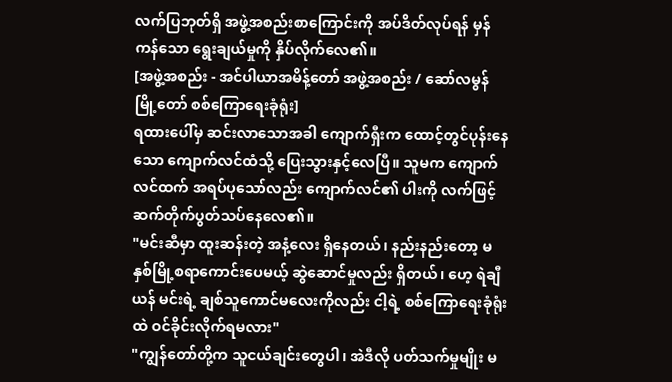လက်ပြဘုတ်ရှိ အဖွဲ့အစည်းစာကြောင်းကို အပ်ဒိတ်လုပ်ရန် မှန်ကန်သော ရွေးချယ်မှုကို နှိပ်လိုက်လေ၏။
[အဖွဲ့အစည်း - အင်ပါယာအမိန့်တော် အဖွဲ့အစည်း / ဆော်လမွန် မြို့တော် စစ်ကြောရေးခုံရုံး]
ရထားပေါ်မှ ဆင်းလာသောအခါ ကျောက်ရှီးက ထောင့်တွင်ပုန်းနေသော ကျောက်လင်ထံသို့ ပြေးသွားနှင့်လေပြီ။ သူမက ကျောက်လင်ထက် အရပ်ပုသော်လည်း ကျောက်လင်၏ ပါးကို လက်ဖြင့် ဆက်တိုက်ပွတ်သပ်နေလေ၏။
"မင်းဆီမှာ ထူးဆန်းတဲ့ အနံ့လေး ရှိနေတယ်၊ နည်းနည်းတော့ မနှစ်မြို့စရာကောင်းပေမယ့် ဆွဲဆောင်မှုလည်း ရှိတယ်၊ ဟေ့ ရဲချီယန် မင်းရဲ့ ချစ်သူကောင်မလေးကိုလည်း ငါ့ရဲ့ စစ်ကြောရေးခုံရုံး ထဲ ဝင်ခိုင်းလိုက်ရမလား"
"ကျွန်တော်တို့က သူငယ်ချင်းတွေပါ၊ အဲဒီလို ပတ်သက်မှုမျိုး မ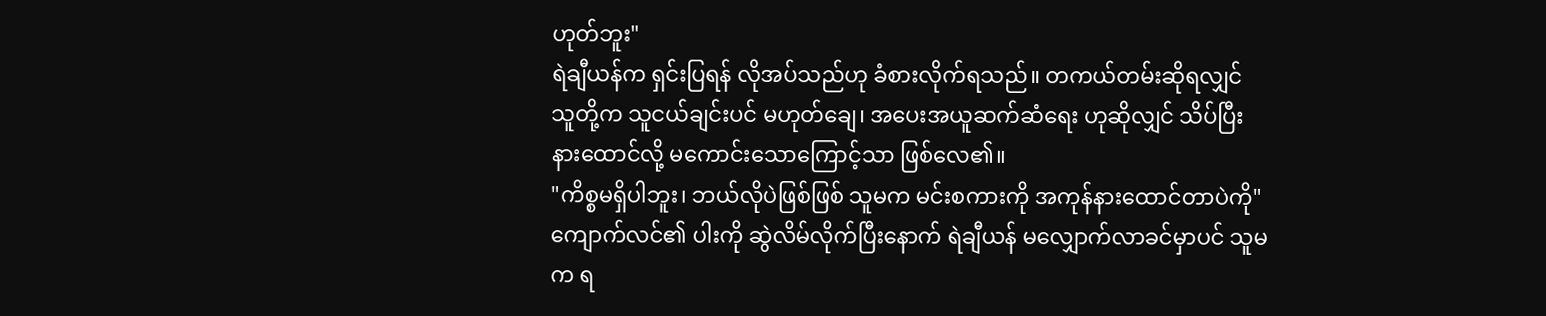ဟုတ်ဘူး"
ရဲချီယန်က ရှင်းပြရန် လိုအပ်သည်ဟု ခံစားလိုက်ရသည်။ တကယ်တမ်းဆိုရလျှင် သူတို့က သူငယ်ချင်းပင် မဟုတ်ချေ၊ အပေးအယူဆက်ဆံရေး ဟုဆိုလျှင် သိပ်ပြီး နားထောင်လို့ မကောင်းသောကြောင့်သာ ဖြစ်လေ၏။
"ကိစ္စမရှိပါဘူး၊ ဘယ်လိုပဲဖြစ်ဖြစ် သူမက မင်းစကားကို အကုန်နားထောင်တာပဲကို"
ကျောက်လင်၏ ပါးကို ဆွဲလိမ်လိုက်ပြီးနောက် ရဲချီယန် မလျှောက်လာခင်မှာပင် သူမက ရ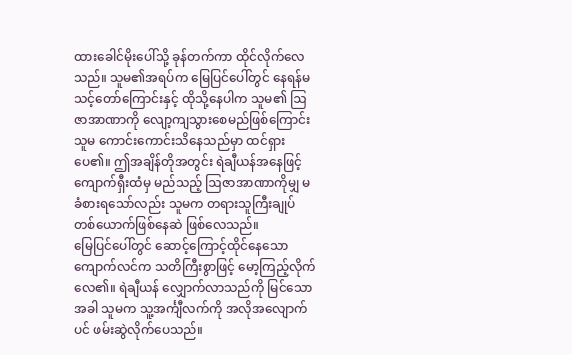ထားခေါင်မိုးပေါ်သို့ ခုန်တက်ကာ ထိုင်လိုက်လေသည်။ သူမ၏အရပ်က မြေပြင်ပေါ်တွင် နေရန်မသင့်တော်ကြောင်းနှင့် ထိုသို့နေပါက သူမ၏ ဩဇာအာဏာကို လျော့ကျသွားစေမည်ဖြစ်ကြောင်း သူမ ကောင်းကောင်းသိနေသည်မှာ ထင်ရှားပေ၏။ ဤအချိန်တိုအတွင်း ရဲချီယန်အနေဖြင့် ကျောက်ရှီးထံမှ မည်သည့် ဩဇာအာဏာကိုမျှ မခံစားရသော်လည်း သူမက တရားသူကြီးချုပ် တစ်ယောက်ဖြစ်နေဆဲ ဖြစ်လေသည်။
မြေပြင်ပေါ်တွင် ဆောင့်ကြောင့်ထိုင်နေသော ကျောက်လင်က သတိကြီးစွာဖြင့် မော့ကြည့်လိုက်လေ၏။ ရဲချီယန် လျှောက်လာသည်ကို မြင်သောအခါ သူမက သူ့အင်္ကျီလက်ကို အလိုအလျောက်ပင် ဖမ်းဆွဲလိုက်ပေသည်။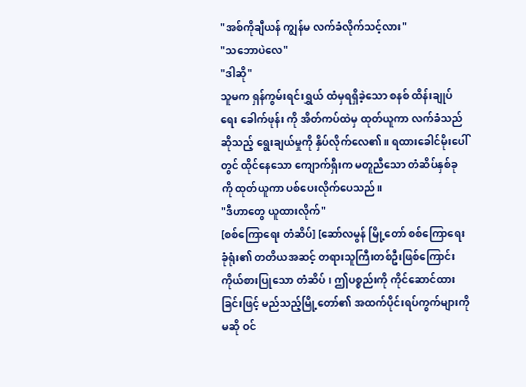"အစ်ကိုချီယန် ကျွန်မ လက်ခံလိုက်သင့်လား"
"သဘောပဲလေ"
"ဒါဆို"
သူမက ရှန်ကွမ်းရင်းရွှယ် ထံမှရရှိခဲ့သော စနစ် ထိန်းချုပ်ရေး ခေါက်ဖုန်း ကို အိတ်ကပ်ထဲမှ ထုတ်ယူကာ လက်ခံသည် ဆိုသည့် ရွေးချယ်မှုကို နှိပ်လိုက်လေ၏။ ရထားခေါင်မိုးပေါ်တွင် ထိုင်နေသော ကျောက်ရှီးက မတူညီသော တံဆိပ်နှစ်ခုကို ထုတ်ယူကာ ပစ်ပေးလိုက်ပေသည်။
"ဒီဟာတွေ ယူထားလိုက်"
[စစ်ကြောရေး တံဆိပ်] [ဆော်လမွန် မြို့တော် စစ်ကြောရေးခုံရုံး၏ တတိယအဆင့် တရားသူကြီးတစ်ဦးဖြစ်ကြောင်း ကိုယ်စားပြုသော တံဆိပ်၊ ဤပစ္စည်းကို ကိုင်ဆောင်ထားခြင်းဖြင့် မည်သည့်မြို့တော်၏ အထက်ပိုင်းရပ်ကွက်များကိုမဆို ဝင်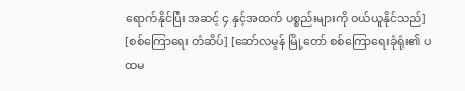ရောက်နိုင်ပြီး အဆင့် ၄ နှင့်အထက် ပစ္စည်းများကို ဝယ်ယူနိုင်သည်]
[စစ်ကြောရေး တံဆိပ်] [ဆော်လမွန် မြို့တော် စစ်ကြောရေးခုံရုံး၏ ပထမ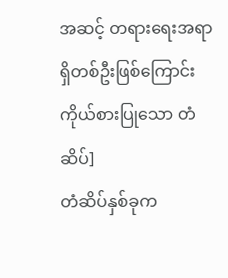အဆင့် တရားရေးအရာရှိတစ်ဦးဖြစ်ကြောင်း ကိုယ်စားပြုသော တံဆိပ်]
တံဆိပ်နှစ်ခုက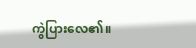ကွဲပြားလေ၏။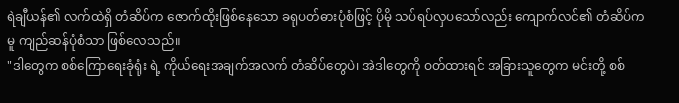ရဲချီယန်၏ လက်ထဲရှိ တံဆိပ်က ဇောက်ထိုးဖြစ်နေသော ခရုပတ်ဓားပုံစံဖြင့် ပိုမို သပ်ရပ်လှပသော်လည်း ကျောက်လင်၏ တံဆိပ်ကမူ ကျည်ဆန်ပုံစံသာ ဖြစ်လေသည်။
"ဒါတွေက စစ်ကြောရေးခုံရုံး ရဲ့ ကိုယ်ရေးအချက်အလက် တံဆိပ်တွေပဲ၊ အဲဒါတွေကို ဝတ်ထားရင် အခြားသူတွေက မင်းတို့ စစ်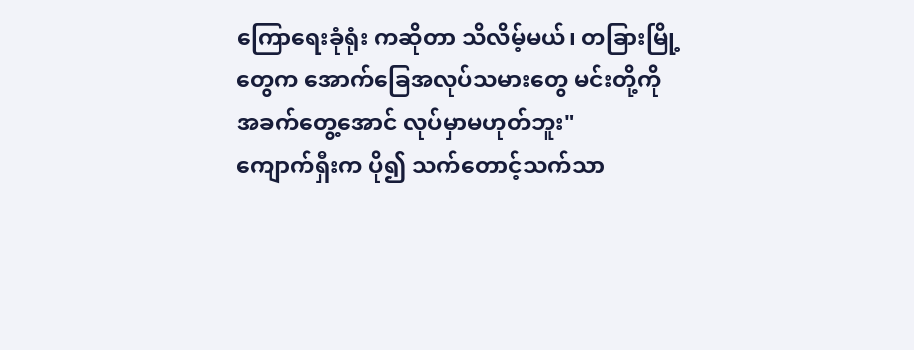ကြောရေးခုံရုံး ကဆိုတာ သိလိမ့်မယ်၊ တခြားမြို့တွေက အောက်ခြေအလုပ်သမားတွေ မင်းတို့ကို အခက်တွေ့အောင် လုပ်မှာမဟုတ်ဘူး"
ကျောက်ရှီးက ပို၍ သက်တောင့်သက်သာ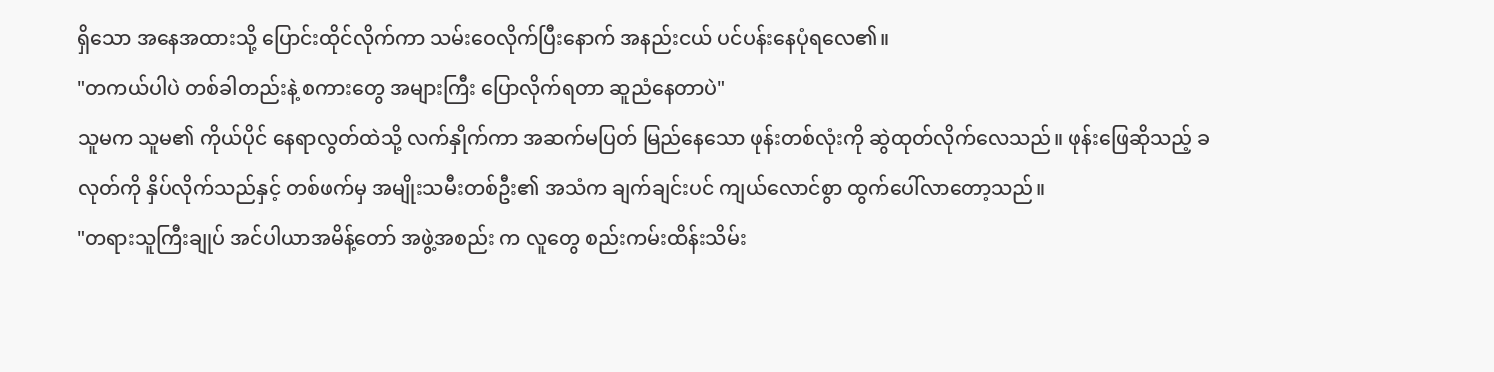ရှိသော အနေအထားသို့ ပြောင်းထိုင်လိုက်ကာ သမ်းဝေလိုက်ပြီးနောက် အနည်းငယ် ပင်ပန်းနေပုံရလေ၏။
"တကယ်ပါပဲ တစ်ခါတည်းနဲ့ စကားတွေ အများကြီး ပြောလိုက်ရတာ ဆူညံနေတာပဲ"
သူမက သူမ၏ ကိုယ်ပိုင် နေရာလွတ်ထဲသို့ လက်နှိုက်ကာ အဆက်မပြတ် မြည်နေသော ဖုန်းတစ်လုံးကို ဆွဲထုတ်လိုက်လေသည်။ ဖုန်းဖြေဆိုသည့် ခလုတ်ကို နှိပ်လိုက်သည်နှင့် တစ်ဖက်မှ အမျိုးသမီးတစ်ဦး၏ အသံက ချက်ချင်းပင် ကျယ်လောင်စွာ ထွက်ပေါ်လာတော့သည်။
"တရားသူကြီးချုပ် အင်ပါယာအမိန့်တော် အဖွဲ့အစည်း က လူတွေ စည်းကမ်းထိန်းသိမ်း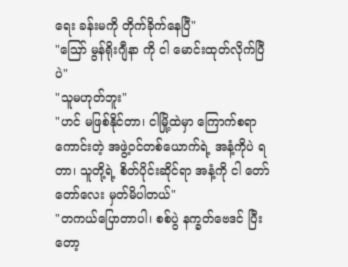ရေး ခန်းမကို တိုက်ခိုက်နေပြီ"
"ဪ မွန်ရိုးဂျီနာ ကို ငါ မောင်းထုတ်လိုက်ပြီပဲ"
"သူမဟုတ်ဘူး"
"ဟင် မဖြစ်နိုင်တာ၊ ငါမြို့ထဲမှာ ကြောက်စရာကောင်းတဲ့ အဖွဲ့ဝင်တစ်ယောက်ရဲ့ အနံ့ကိုပဲ ရတာ၊ သူတို့ရဲ့ စိတ်ပိုင်းဆိုင်ရာ အနံ့ကို ငါ တော်တော်လေး မှတ်မိပါတယ်"
"တကယ်ပြောတာပါ၊ စစ်ပွဲ နက္ခတ်ဗေဒင် ပြီးတော့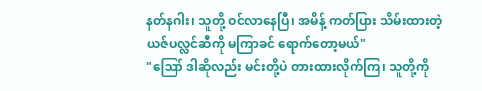နတ်နဂါး၊ သူတို့ ဝင်လာနေပြီ၊ အမိန့် ကတ်ပြား သိမ်းထားတဲ့ ယဇ်ပလ္လင်ဆီကို မကြာခင် ရောက်တော့မယ်"
"ဪ ဒါဆိုလည်း မင်းတို့ပဲ တားထားလိုက်ကြ၊ သူတို့ကို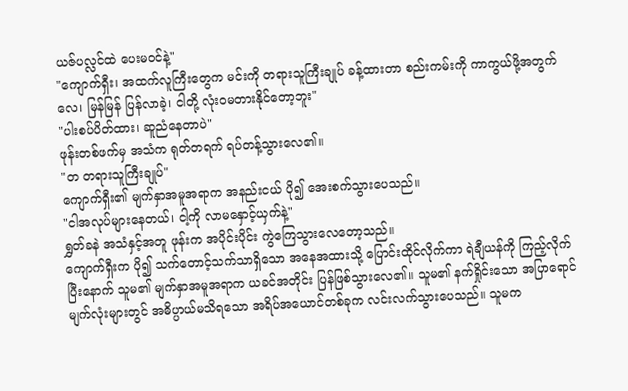ယဇ်ပလ္လင်ထဲ ပေးမဝင်နဲ့"
"ကျောက်ရှီး၊ အထက်လူကြီးတွေက မင်းကို တရားသူကြီးချုပ် ခန့်ထားတာ စည်းကမ်းကို ကာကွယ်ဖို့အတွက်လေ၊ မြန်မြန် ပြန်လာခဲ့၊ ငါတို့ လုံးဝမတားနိုင်တော့ဘူး"
"ပါးစပ်ပိတ်ထား၊ ဆူညံနေတာပဲ"
ဖုန်းတစ်ဖက်မှ အသံက ရုတ်တရက် ရပ်တန့်သွားလေ၏။
"တ တရားသူကြီးချုပ်"
ကျောက်ရှီး၏ မျက်နှာအမူအရာက အနည်းငယ် ပို၍ အေးစက်သွားပေသည်။
"ငါအလုပ်များနေတယ်၊ ငါ့ကို လာမနှောင့်ယှက်နဲ့"
ရွှတ်ခနဲ အသံနှင့်အတူ ဖုန်းက အပိုင်းပိုင်း ကွဲကြေသွားလေတော့သည်။
ကျောက်ရှီးက ပို၍ သက်တောင့်သက်သာရှိသော အနေအထားသို့ ပြောင်းထိုင်လိုက်ကာ ရဲချီယန်ကို ကြည့်လိုက်ပြီးနောက် သူမ၏ မျက်နှာအမူအရာက ယခင်အတိုင်း ပြန်ဖြစ်သွားလေ၏။ သူမ၏ နက်ရှိုင်းသော အပြာရောင် မျက်လုံးများတွင် အဓိပ္ပာယ်မသိရသော အရိပ်အယောင်တစ်ခုက လင်းလက်သွားပေသည်။ သူမက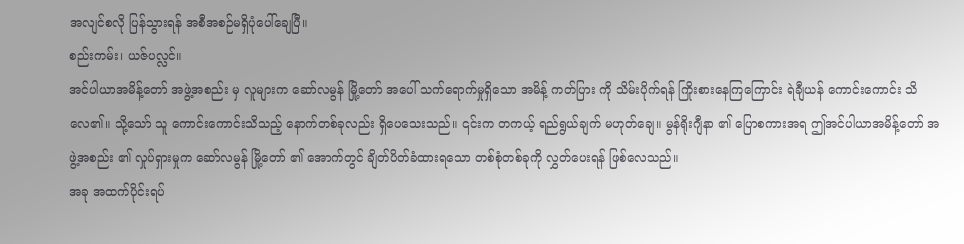အလျင်စလို ပြန်သွားရန် အစီအစဉ်မရှိပုံပေါ်ချေပြီ။
စည်းကမ်း၊ ယဇ်ပလ္လင်။
အင်ပါယာအမိန့်တော် အဖွဲ့အစည်း မှ လူများက ဆော်လမွန် မြို့တော် အပေါ် သက်ရောက်မှုရှိသော အမိန့် ကတ်ပြား ကို သိမ်းပိုက်ရန် ကြိုးစားနေကြကြောင်း ရဲချီယန် ကောင်းကောင်း သိလေ၏။ သို့သော် သူ ကောင်းကောင်းသိသည့် နောက်တစ်ခုလည်း ရှိပေသေးသည်။ ၎င်းက တကယ့် ရည်ရွယ်ချက် မဟုတ်ချေ။ မွန်ရိုးဂျီနာ ၏ ပြောစကားအရ ဤအင်ပါယာအမိန့်တော် အဖွဲ့အစည်း ၏ လှုပ်ရှားမှုက ဆော်လမွန် မြို့တော် ၏ အောက်တွင် ချိတ်ပိတ်ခံထားရသော တစ်စုံတစ်ခုကို လွှတ်ပေးရန် ဖြစ်လေသည်။
အခု အထက်ပိုင်းရပ်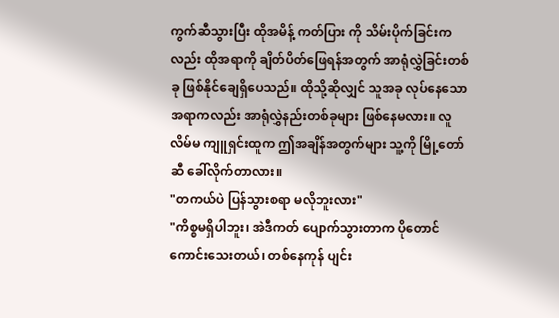ကွက်ဆီသွားပြီး ထိုအမိန့် ကတ်ပြား ကို သိမ်းပိုက်ခြင်းကလည်း ထိုအရာကို ချိတ်ပိတ်ဖြေရန်အတွက် အာရုံလွှဲခြင်းတစ်ခု ဖြစ်နိုင်ချေရှိပေသည်။ ထိုသို့ဆိုလျှင် သူအခု လုပ်နေသောအရာကလည်း အာရုံလွှဲနည်းတစ်ခုများ ဖြစ်နေမလား။ လူလိမ်မ ကျူရှင်းထူက ဤအချိန်အတွက်များ သူ့ကို မြို့တော်ဆီ ခေါ်လိုက်တာလား။
"တကယ်ပဲ ပြန်သွားစရာ မလိုဘူးလား"
"ကိစ္စမရှိပါဘူး၊ အဲဒီကတ် ပျောက်သွားတာက ပိုတောင်ကောင်းသေးတယ်၊ တစ်နေကုန် ပျင်း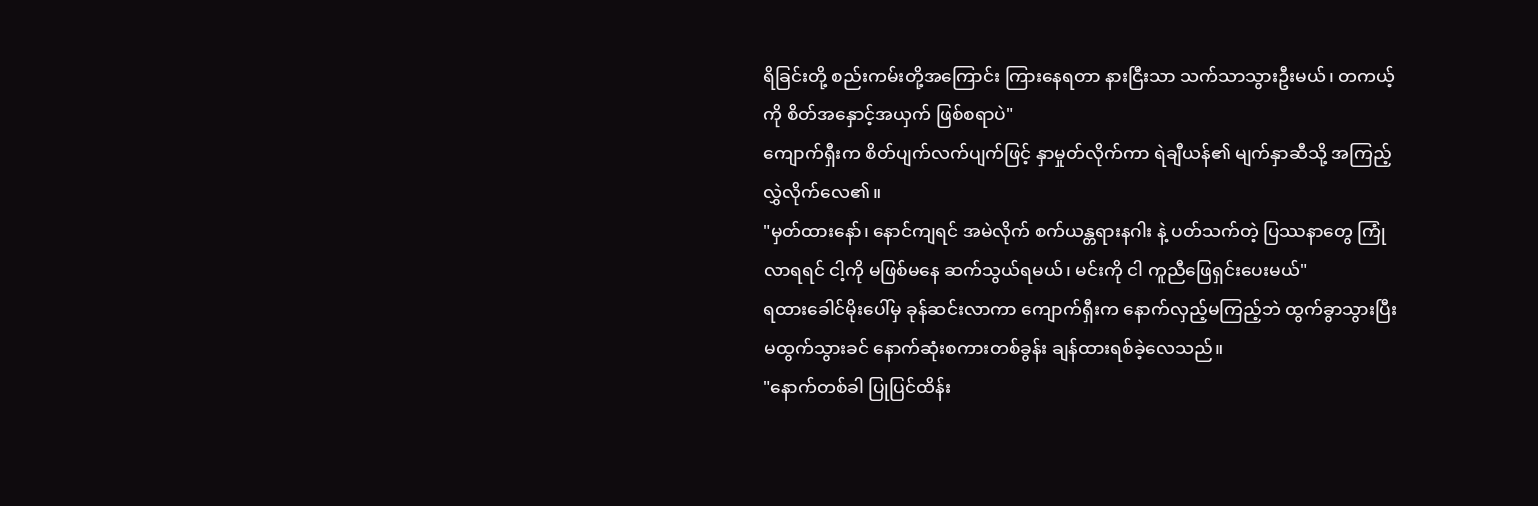ရိခြင်းတို့ စည်းကမ်းတို့အကြောင်း ကြားနေရတာ နားငြီးသာ သက်သာသွားဦးမယ်၊ တကယ့်ကို စိတ်အနှောင့်အယှက် ဖြစ်စရာပဲ"
ကျောက်ရှီးက စိတ်ပျက်လက်ပျက်ဖြင့် နှာမှုတ်လိုက်ကာ ရဲချီယန်၏ မျက်နှာဆီသို့ အကြည့်လွှဲလိုက်လေ၏။
"မှတ်ထားနော်၊ နောင်ကျရင် အမဲလိုက် စက်ယန္တရားနဂါး နဲ့ ပတ်သက်တဲ့ ပြဿနာတွေ ကြုံလာရရင် ငါ့ကို မဖြစ်မနေ ဆက်သွယ်ရမယ်၊ မင်းကို ငါ ကူညီဖြေရှင်းပေးမယ်"
ရထားခေါင်မိုးပေါ်မှ ခုန်ဆင်းလာကာ ကျောက်ရှီးက နောက်လှည့်မကြည့်ဘဲ ထွက်ခွာသွားပြီး မထွက်သွားခင် နောက်ဆုံးစကားတစ်ခွန်း ချန်ထားရစ်ခဲ့လေသည်။
"နောက်တစ်ခါ ပြုပြင်ထိန်း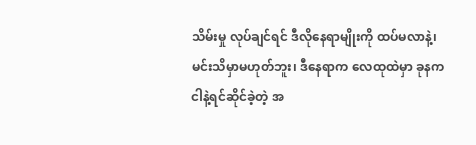သိမ်းမှု လုပ်ချင်ရင် ဒီလိုနေရာမျိုးကို ထပ်မလာနဲ့၊ မင်းသိမှာမဟုတ်ဘူး၊ ဒီနေရာက လေထုထဲမှာ ခုနက ငါနဲ့ရင်ဆိုင်ခဲ့တဲ့ အ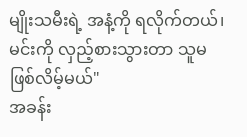မျိုးသမီးရဲ့ အနံ့ကို ရလိုက်တယ်၊ မင်းကို လှည့်စားသွားတာ သူမ ဖြစ်လိမ့်မယ်"
အခန်း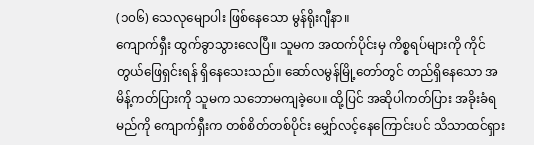(၁၀၆) သေလုမျောပါး ဖြစ်နေသော မွန်ရိုးဂျီနာ။
ကျောက်ရှီး ထွက်ခွာသွားလေပြီ။ သူမက အထက်ပိုင်းမှ ကိစ္စရပ်များကို ကိုင်တွယ်ဖြေရှင်းရန် ရှိနေသေးသည်။ ဆော်လမွန်မြို့တော်တွင် တည်ရှိနေသော အမိန့်ကတ်ပြားကို သူမက သဘောမကျခဲ့ပေ။ ထို့ပြင် အဆိုပါကတ်ပြား အခိုးခံရမည်ကို ကျောက်ရှီးက တစ်စိတ်တစ်ပိုင်း မျှော်လင့်နေကြောင်းပင် သိသာထင်ရှား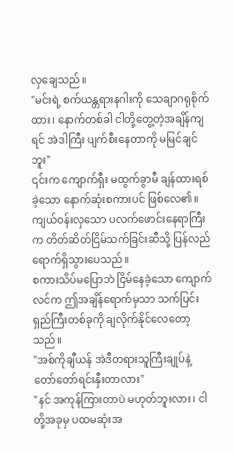လှချေသည်။
"မင်းရဲ့ စက်ယန္တရားနဂါးကို သေချာဂရုစိုက်ထား၊ နောက်တစ်ခါ ငါတို့တွေ့တဲ့အချိန်ကျရင် အဲဒါကြီး ပျက်စီးနေတာကို မမြင်ချင်ဘူး"
၎င်းက ကျောက်ရှီး မထွက်ခွာမီ ချန်ထားရစ်ခဲ့သော နောက်ဆုံးစကားပင် ဖြစ်လေ၏။ ကျယ်ဝန်းလှသော ပလက်ဖောင်းနေရာကြီးက တိတ်ဆိတ်ငြိမ်သက်ခြင်းဆီသို့ ပြန်လည်ရောက်ရှိသွားပေသည်။
စကားသိပ်မပြောဘဲ ငြိမ်နေခဲ့သော ကျောက်လင်က ဤအချိန်ရောက်မှသာ သက်ပြင်းရှည်ကြီးတစ်ခုကို ချလိုက်နိုင်လေတော့သည်။
"အစ်ကိုချီယန် အဲဒီတရားသူကြီးချုပ်နဲ့ တော်တော်ရင်းနှီးတာလား"
"နင် အကုန်ကြားတာပဲ မဟုတ်ဘူးလား၊ ငါတို့အခုမှ ပထမဆုံးအ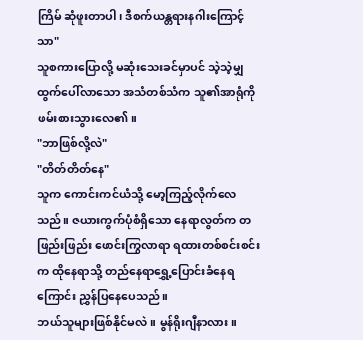ကြိမ် ဆုံဖူးတာပါ၊ ဒီစက်ယန္တရားနဂါးကြောင့်သာ"
သူစကားပြောလို့ မဆုံးသေးခင်မှာပင် သဲ့သဲ့မျှထွက်ပေါ်လာသော အသံတစ်သံက သူ၏အာရုံကို ဖမ်းစားသွားလေ၏။
"ဘာဖြစ်လို့လဲ"
"တိတ်တိတ်နေ"
သူက ကောင်းကင်ယံသို့ မော့ကြည့်လိုက်လေသည်။ ဇယားကွက်ပုံစံရှိသော နေရာလွတ်က တဖြည်းဖြည်း ဖောင်းကြွလာရာ ရထားတစ်စင်းစင်းက ထိုနေရာသို့ တည်နေရာရွှေ့ပြောင်းခံနေရကြောင်း ညွှန်ပြနေပေသည်။
ဘယ်သူများဖြစ်နိုင်မလဲ။ မွန်ရိုးဂျီနာလား။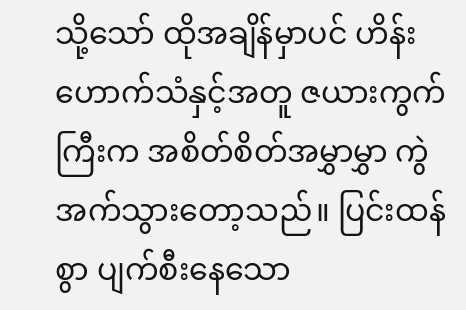သို့သော် ထိုအချိန်မှာပင် ဟိန်းဟောက်သံနှင့်အတူ ဇယားကွက်ကြီးက အစိတ်စိတ်အမွှာမွှာ ကွဲအက်သွားတော့သည်။ ပြင်းထန်စွာ ပျက်စီးနေသော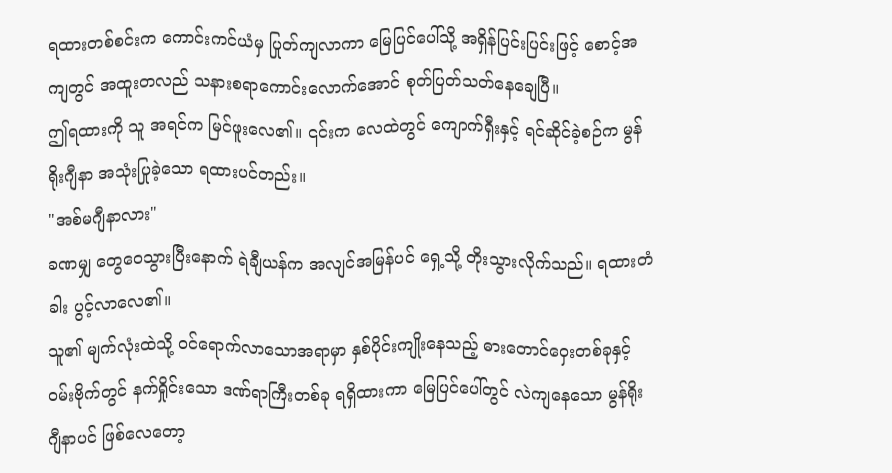ရထားတစ်စင်းက ကောင်းကင်ယံမှ ပြုတ်ကျလာကာ မြေပြင်ပေါ်သို့ အရှိန်ပြင်းပြင်းဖြင့် စောင့်အကျတွင် အထူးတလည် သနားစရာကောင်းလောက်အောင် စုတ်ပြတ်သတ်နေချေပြီ။
ဤရထားကို သူ အရင်က မြင်ဖူးလေ၏။ ၎င်းက လေထဲတွင် ကျောက်ရှီးနှင့် ရင်ဆိုင်ခဲ့စဉ်က မွန်ရိုးဂျီနာ အသုံးပြုခဲ့သော ရထားပင်တည်း။
"အစ်မဂျီနာလား"
ခဏမျှ တွေဝေသွားပြီးနောက် ရဲချီယန်က အလျင်အမြန်ပင် ရှေ့သို့ တိုးသွားလိုက်သည်။ ရထားတံခါး ပွင့်လာလေ၏။
သူ၏ မျက်လုံးထဲသို့ ဝင်ရောက်လာသောအရာမှာ နှစ်ပိုင်းကျိုးနေသည့် ဓားတောင်ဝှေးတစ်ခုနှင့် ဝမ်းဗိုက်တွင် နက်ရှိုင်းသော ဒဏ်ရာကြီးတစ်ခု ရရှိထားကာ မြေပြင်ပေါ်တွင် လဲကျနေသော မွန်ရိုးဂျီနာပင် ဖြစ်လေတော့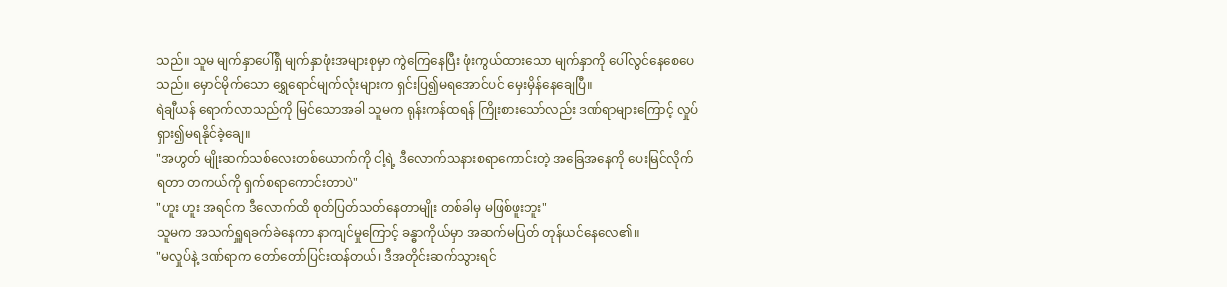သည်။ သူမ မျက်နှာပေါ်ရှိ မျက်နှာဖုံးအများစုမှာ ကွဲကြေနေပြီး ဖုံးကွယ်ထားသော မျက်နှာကို ပေါ်လွင်နေစေပေသည်။ မှောင်မိုက်သော ရွှေရောင်မျက်လုံးများက ရှင်းပြ၍မရအောင်ပင် မှေးမှိန်နေချေပြီ။
ရဲချီယန် ရောက်လာသည်ကို မြင်သောအခါ သူမက ရုန်းကန်ထရန် ကြိုးစားသော်လည်း ဒဏ်ရာများကြောင့် လှုပ်ရှား၍မရနိုင်ခဲ့ချေ။
"အဟွတ် မျိုးဆက်သစ်လေးတစ်ယောက်ကို ငါ့ရဲ့ ဒီလောက်သနားစရာကောင်းတဲ့ အခြေအနေကို ပေးမြင်လိုက်ရတာ တကယ်ကို ရှက်စရာကောင်းတာပဲ"
"ဟူး ဟူး အရင်က ဒီလောက်ထိ စုတ်ပြတ်သတ်နေတာမျိုး တစ်ခါမှ မဖြစ်ဖူးဘူး"
သူမက အသက်ရှူရခက်ခဲနေကာ နာကျင်မှုကြောင့် ခန္ဓာကိုယ်မှာ အဆက်မပြတ် တုန်ယင်နေလေ၏။
"မလှုပ်နဲ့ ဒဏ်ရာက တော်တော်ပြင်းထန်တယ်၊ ဒီအတိုင်းဆက်သွားရင်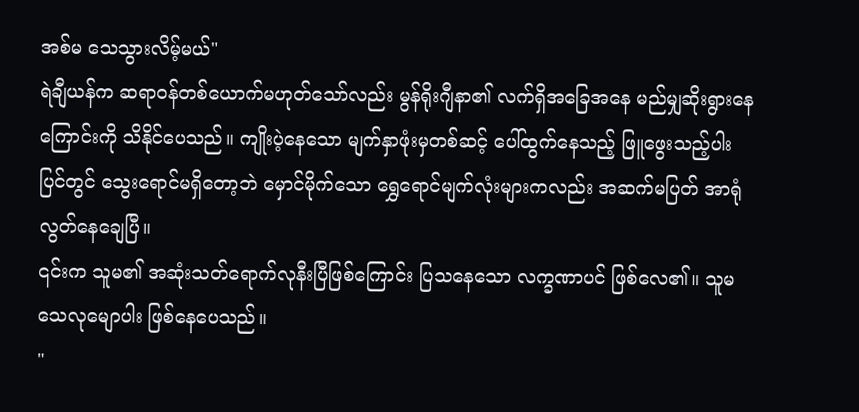အစ်မ သေသွားလိမ့်မယ်"
ရဲချီယန်က ဆရာဝန်တစ်ယောက်မဟုတ်သော်လည်း မွန်ရိုးဂျီနာ၏ လက်ရှိအခြေအနေ မည်မျှဆိုးရွားနေကြောင်းကို သိနိုင်ပေသည်။ ကျိုးပဲ့နေသော မျက်နှာဖုံးမှတစ်ဆင့် ပေါ်ထွက်နေသည့် ဖြူဖွေးသည့်ပါးပြင်တွင် သွေးရောင်မရှိတော့ဘဲ မှောင်မိုက်သော ရွှေရောင်မျက်လုံးများကလည်း အဆက်မပြတ် အာရုံလွတ်နေချေပြီ။
၎င်းက သူမ၏ အဆုံးသတ်ရောက်လုနီးပြီဖြစ်ကြောင်း ပြသနေသော လက္ခဏာပင် ဖြစ်လေ၏။ သူမ သေလုမျောပါး ဖြစ်နေပေသည်။
"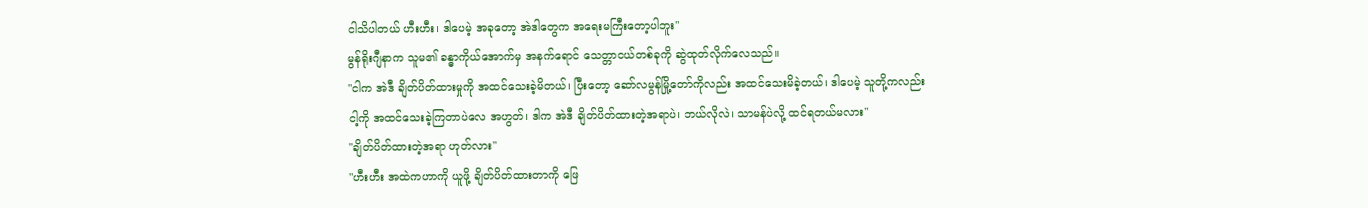ငါသိပါတယ် ဟီးဟီး၊ ဒါပေမဲ့ အခုတော့ အဲဒါတွေက အရေးမကြီးတော့ပါဘူး"
မွန်ရိုးဂျီနာက သူမ၏ ခန္ဓာကိုယ်အောက်မှ အနက်ရောင် သေတ္တာငယ်တစ်ခုကို ဆွဲထုတ်လိုက်လေသည်။
"ငါက အဲဒီ ချိတ်ပိတ်ထားမှုကို အထင်သေးခဲ့မိတယ်၊ ပြီးတော့ ဆော်လမွန်မြို့တော်ကိုလည်း အထင်သေးမိခဲ့တယ်၊ ဒါပေမဲ့ သူတို့ကလည်း ငါ့ကို အထင်သေးခဲ့ကြတာပဲလေ အဟွတ်၊ ဒါက အဲဒီ ချိတ်ပိတ်ထားတဲ့အရာပဲ၊ ဘယ်လိုလဲ၊ သာမန်ပဲလို့ ထင်ရတယ်မလား"
"ချိတ်ပိတ်ထားတဲ့အရာ ဟုတ်လား"
"ဟီးဟီး အထဲကဟာကို ယူဖို့ ချိတ်ပိတ်ထားတာကို ဖြေ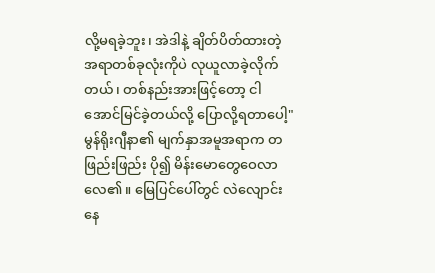လို့မရခဲ့ဘူး၊ အဲဒါနဲ့ ချိတ်ပိတ်ထားတဲ့အရာတစ်ခုလုံးကိုပဲ လုယူလာခဲ့လိုက်တယ်၊ တစ်နည်းအားဖြင့်တော့ ငါအောင်မြင်ခဲ့တယ်လို့ ပြောလို့ရတာပေါ့"
မွန်ရိုးဂျီနာ၏ မျက်နှာအမူအရာက တဖြည်းဖြည်း ပို၍ မိန်းမောတွေဝေလာလေ၏။ မြေပြင်ပေါ်တွင် လဲလျောင်းနေ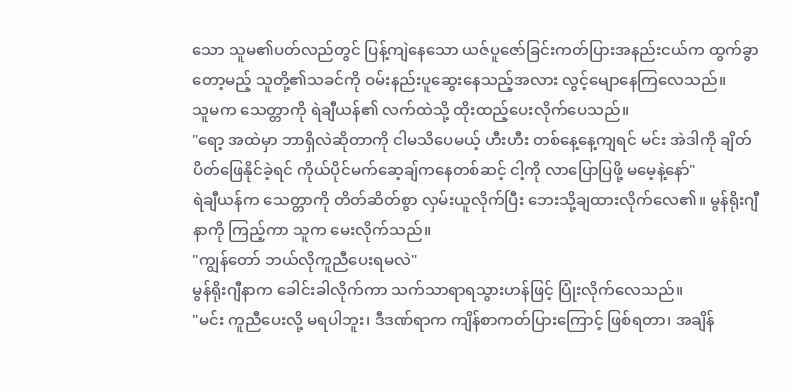သော သူမ၏ပတ်လည်တွင် ပြန့်ကျဲနေသော ယဇ်ပူဇော်ခြင်းကတ်ပြားအနည်းငယ်က ထွက်ခွာတော့မည့် သူတို့၏သခင်ကို ဝမ်းနည်းပူဆွေးနေသည့်အလား လွင့်မျောနေကြလေသည်။
သူမက သေတ္တာကို ရဲချီယန်၏ လက်ထဲသို့ ထိုးထည့်ပေးလိုက်ပေသည်။
"ရော့ အထဲမှာ ဘာရှိလဲဆိုတာကို ငါမသိပေမယ့် ဟီးဟီး တစ်နေ့နေ့ကျရင် မင်း အဲဒါကို ချိတ်ပိတ်ဖြေနိုင်ခဲ့ရင် ကိုယ်ပိုင်မက်ဆေ့ချ်ကနေတစ်ဆင့် ငါ့ကို လာပြောပြဖို့ မမေ့နဲ့နော်"
ရဲချီယန်က သေတ္တာကို တိတ်ဆိတ်စွာ လှမ်းယူလိုက်ပြီး ဘေးသို့ချထားလိုက်လေ၏။ မွန်ရိုးဂျီနာကို ကြည့်ကာ သူက မေးလိုက်သည်။
"ကျွန်တော် ဘယ်လိုကူညီပေးရမလဲ"
မွန်ရိုးဂျီနာက ခေါင်းခါလိုက်ကာ သက်သာရာရသွားဟန်ဖြင့် ပြုံးလိုက်လေသည်။
"မင်း ကူညီပေးလို့ မရပါဘူး၊ ဒီဒဏ်ရာက ကျိန်စာကတ်ပြားကြောင့် ဖြစ်ရတာ၊ အချိန်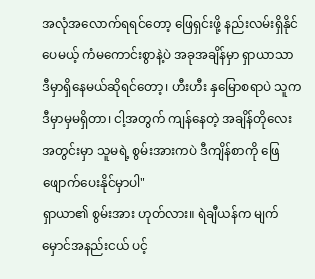အလုံအလောက်ရရင်တော့ ဖြေရှင်းဖို့ နည်းလမ်းရှိနိုင်ပေမယ့် ကံမကောင်းစွာနဲ့ပဲ အခုအချိန်မှာ ရှာယာသာ ဒီမှာရှိနေမယ်ဆိုရင်တော့၊ ဟီးဟီး နှမြောစရာပဲ သူက ဒီမှာမှမရှိတာ၊ ငါ့အတွက် ကျန်နေတဲ့ အချိန်တိုလေးအတွင်းမှာ သူမရဲ့ စွမ်းအားကပဲ ဒီကျိန်စာကို ဖြေဖျောက်ပေးနိုင်မှာပါ"
ရှာယာ၏ စွမ်းအား ဟုတ်လား။ ရဲချီယန်က မျက်မှောင်အနည်းငယ် ပင့်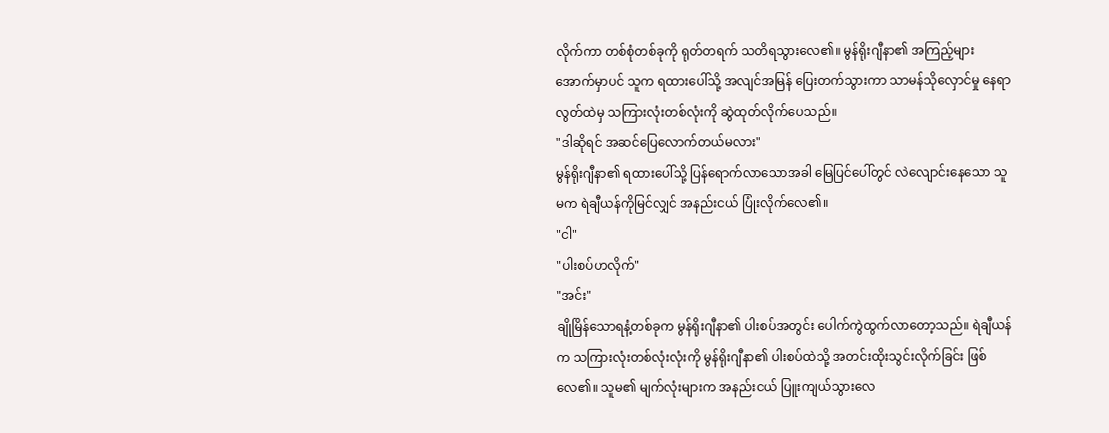လိုက်ကာ တစ်စုံတစ်ခုကို ရုတ်တရက် သတိရသွားလေ၏။ မွန်ရိုးဂျီနာ၏ အကြည့်များအောက်မှာပင် သူက ရထားပေါ်သို့ အလျင်အမြန် ပြေးတက်သွားကာ သာမန်သိုလှောင်မှု နေရာလွတ်ထဲမှ သကြားလုံးတစ်လုံးကို ဆွဲထုတ်လိုက်ပေသည်။
"ဒါဆိုရင် အဆင်ပြေလောက်တယ်မလား"
မွန်ရိုးဂျီနာ၏ ရထားပေါ်သို့ ပြန်ရောက်လာသောအခါ မြေပြင်ပေါ်တွင် လဲလျောင်းနေသော သူမက ရဲချီယန်ကိုမြင်လျှင် အနည်းငယ် ပြုံးလိုက်လေ၏။
"ငါ"
"ပါးစပ်ဟလိုက်"
"အင်း"
ချိုမြိန်သောရနံ့တစ်ခုက မွန်ရိုးဂျီနာ၏ ပါးစပ်အတွင်း ပေါက်ကွဲထွက်လာတော့သည်။ ရဲချီယန်က သကြားလုံးတစ်လုံးလုံးကို မွန်ရိုးဂျီနာ၏ ပါးစပ်ထဲသို့ အတင်းထိုးသွင်းလိုက်ခြင်း ဖြစ်လေ၏။ သူမ၏ မျက်လုံးများက အနည်းငယ် ပြူးကျယ်သွားလေ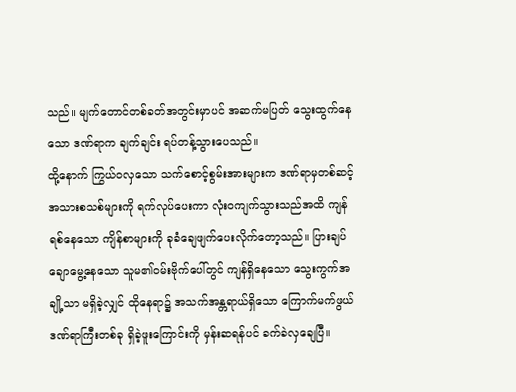သည်။ မျက်တောင်တစ်ခတ်အတွင်းမှာပင် အဆက်မပြတ် သွေးထွက်နေသော ဒဏ်ရာက ချက်ချင်း ရပ်တန့်သွားပေသည်။
ထို့နောက် ကြွယ်ဝလှသော သက်စောင့်စွမ်းအားများက ဒဏ်ရာမှတစ်ဆင့် အသားစသစ်များကို ရက်လုပ်ပေးကာ လုံးဝကျက်သွားသည်အထိ ကျန်ရစ်နေသော ကျိန်စာများကို ခုခံချေဖျက်ပေးလိုက်တော့သည်။ ပြားချပ်ချောမွေ့နေသော သူမ၏ဝမ်းဗိုက်ပေါ်တွင် ကျန်ရှိနေသော သွေးကွက်အချို့သာ မရှိခဲ့လျှင် ထိုနေရာ၌ အသက်အန္တရာယ်ရှိသော ကြောက်မက်ဖွယ် ဒဏ်ရာကြီးတစ်ခု ရှိခဲ့ဖူးကြောင်းကို မှန်းဆရန်ပင် ခက်ခဲလှချေပြီ။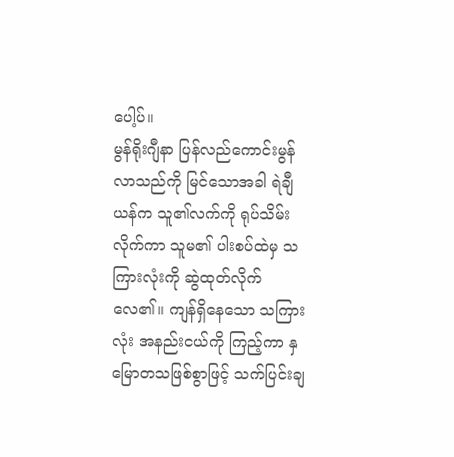ပေါ့ပ်။
မွန်ရိုးဂျီနာ ပြန်လည်ကောင်းမွန်လာသည်ကို မြင်သောအခါ ရဲချီယန်က သူ၏လက်ကို ရုပ်သိမ်းလိုက်ကာ သူမ၏ ပါးစပ်ထဲမှ သကြားလုံးကို ဆွဲထုတ်လိုက်လေ၏။ ကျန်ရှိနေသော သကြားလုံး အနည်းငယ်ကို ကြည့်ကာ နှမြောတသဖြစ်စွာဖြင့် သက်ပြင်းချ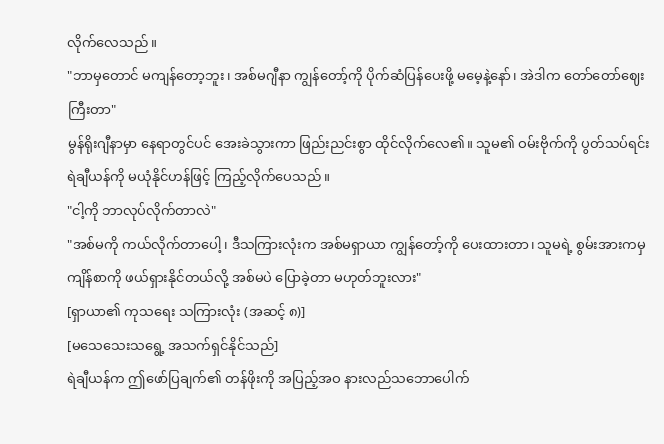လိုက်လေသည်။
"ဘာမှတောင် မကျန်တော့ဘူး၊ အစ်မဂျီနာ ကျွန်တော့်ကို ပိုက်ဆံပြန်ပေးဖို့ မမေ့နဲ့နော်၊ အဲဒါက တော်တော်ဈေးကြီးတာ"
မွန်ရိုးဂျီနာမှာ နေရာတွင်ပင် အေးခဲသွားကာ ဖြည်းညင်းစွာ ထိုင်လိုက်လေ၏။ သူမ၏ ဝမ်းဗိုက်ကို ပွတ်သပ်ရင်း ရဲချီယန်ကို မယုံနိုင်ဟန်ဖြင့် ကြည့်လိုက်ပေသည်။
"ငါ့ကို ဘာလုပ်လိုက်တာလဲ"
"အစ်မကို ကယ်လိုက်တာပေါ့၊ ဒီသကြားလုံးက အစ်မရှာယာ ကျွန်တော့်ကို ပေးထားတာ၊ သူမရဲ့ စွမ်းအားကမှ ကျိန်စာကို ဖယ်ရှားနိုင်တယ်လို့ အစ်မပဲ ပြောခဲ့တာ မဟုတ်ဘူးလား"
[ရှာယာ၏ ကုသရေး သကြားလုံး (အဆင့် ၈)]
[မသေသေးသရွေ့ အသက်ရှင်နိုင်သည်]
ရဲချီယန်က ဤဖော်ပြချက်၏ တန်ဖိုးကို အပြည့်အဝ နားလည်သဘောပေါက်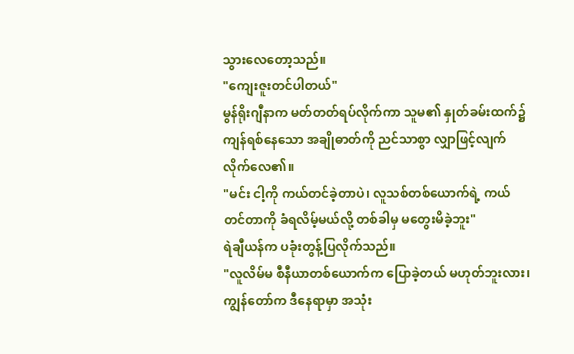သွားလေတော့သည်။
"ကျေးဇူးတင်ပါတယ်"
မွန်ရိုးဂျီနာက မတ်တတ်ရပ်လိုက်ကာ သူမ၏ နှုတ်ခမ်းထက်၌ ကျန်ရစ်နေသော အချိုဓာတ်ကို ညင်သာစွာ လျှာဖြင့်လျက်လိုက်လေ၏။
"မင်း ငါ့ကို ကယ်တင်ခဲ့တာပဲ၊ လူသစ်တစ်ယောက်ရဲ့ ကယ်တင်တာကို ခံရလိမ့်မယ်လို့ တစ်ခါမှ မတွေးမိခဲ့ဘူး"
ရဲချီယန်က ပခုံးတွန့်ပြလိုက်သည်။
"လူလိမ်မ စီနီယာတစ်ယောက်က ပြောခဲ့တယ် မဟုတ်ဘူးလား၊ ကျွန်တော်က ဒီနေရာမှာ အသုံး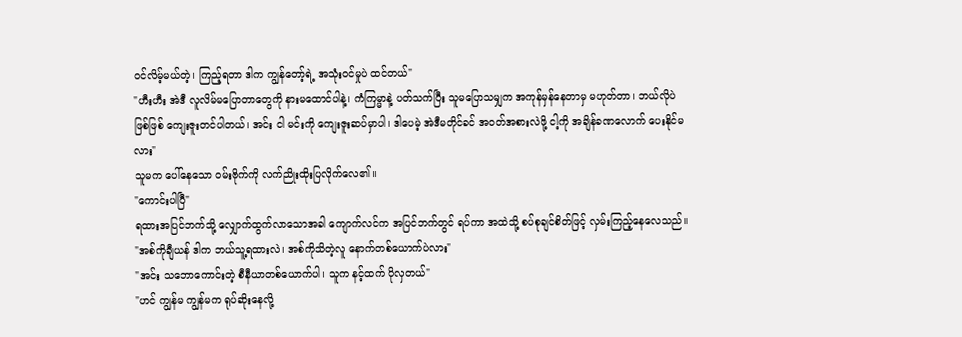ဝင်လိမ့်မယ်တဲ့၊ ကြည့်ရတာ ဒါက ကျွန်တော့်ရဲ့ အသုံးဝင်မှုပဲ ထင်တယ်"
"ဟီးဟီး အဲဒီ လူလိမ်မပြောတာတွေကို နားမထောင်ပါနဲ့၊ ကံကြမ္မာနဲ့ ပတ်သက်ပြီး သူမပြောသမျှက အကုန်မှန်နေတာမှ မဟုတ်တာ၊ ဘယ်လိုပဲဖြစ်ဖြစ် ကျေးဇူးတင်ပါတယ်၊ အင်း ငါ မင်းကို ကျေးဇူးဆပ်မှာပါ၊ ဒါပေမဲ့ အဲဒီမတိုင်ခင် အဝတ်အစားလဲဖို့ ငါ့ကို အချိန်ခဏလောက် ပေးနိုင်မလား"
သူမက ပေါ်နေသော ဝမ်းဗိုက်ကို လက်ညိုးထိုးပြလိုက်လေ၏။
"ကောင်းပါပြီ"
ရထားအပြင်ဘက်သို့ လျှောက်ထွက်လာသောအခါ ကျောက်လင်က အပြင်ဘက်တွင် ရပ်ကာ အထဲသို့ စပ်စုချင်စိတ်ဖြင့် လှမ်းကြည့်နေလေသည်။
"အစ်ကိုချီယန် ဒါက ဘယ်သူ့ရထားလဲ၊ အစ်ကိုသိတဲ့လူ နောက်တစ်ယောက်ပဲလား"
"အင်း သဘောကောင်းတဲ့ စီနီယာတစ်ယောက်ပါ၊ သူက နင့်ထက် ပိုလှတယ်"
"ဟင် ကျွန်မ ကျွန်မက ရုပ်ဆိုးနေလို့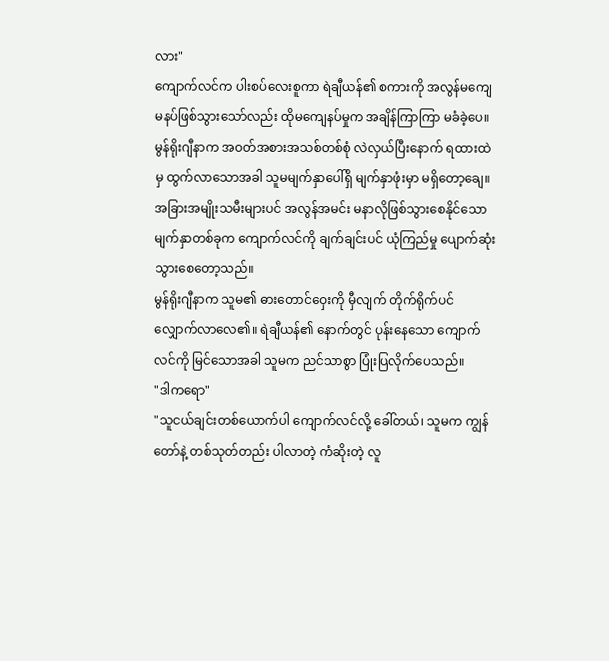လား"
ကျောက်လင်က ပါးစပ်လေးစူကာ ရဲချီယန်၏ စကားကို အလွန်မကျေမနပ်ဖြစ်သွားသော်လည်း ထိုမကျေနပ်မှုက အချိန်ကြာကြာ မခံခဲ့ပေ။ မွန်ရိုးဂျီနာက အဝတ်အစားအသစ်တစ်စုံ လဲလှယ်ပြီးနောက် ရထားထဲမှ ထွက်လာသောအခါ သူမမျက်နှာပေါ်ရှိ မျက်နှာဖုံးမှာ မရှိတော့ချေ။ အခြားအမျိုးသမီးများပင် အလွန်အမင်း မနာလိုဖြစ်သွားစေနိုင်သော မျက်နှာတစ်ခုက ကျောက်လင်ကို ချက်ချင်းပင် ယုံကြည်မှု ပျောက်ဆုံးသွားစေတော့သည်။
မွန်ရိုးဂျီနာက သူမ၏ ဓားတောင်ဝှေးကို မှီလျက် တိုက်ရိုက်ပင် လျှောက်လာလေ၏။ ရဲချီယန်၏ နောက်တွင် ပုန်းနေသော ကျောက်လင်ကို မြင်သောအခါ သူမက ညင်သာစွာ ပြုံးပြလိုက်ပေသည်။
"ဒါကရော"
"သူငယ်ချင်းတစ်ယောက်ပါ ကျောက်လင်လို့ ခေါ်တယ်၊ သူမက ကျွန်တော်နဲ့ တစ်သုတ်တည်း ပါလာတဲ့ ကံဆိုးတဲ့ လူ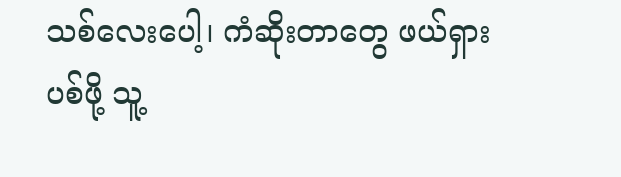သစ်လေးပေါ့၊ ကံဆိုးတာတွေ ဖယ်ရှားပစ်ဖို့ သူ့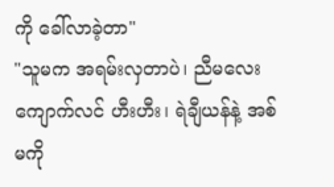ကို ခေါ်လာခဲ့တာ"
"သူမက အရမ်းလှတာပဲ၊ ညီမလေး ကျောက်လင် ဟီးဟီး၊ ရဲချီယန်နဲ့ အစ်မကို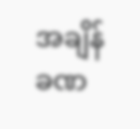အချိန်ခဏ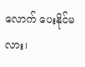လောက် ပေးနိုင်မလား၊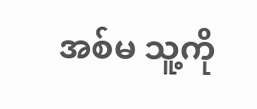အစ်မ သူ့ကို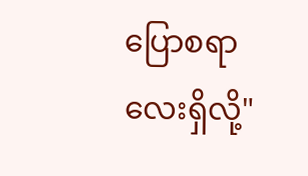ပြောစရာလေးရှိလို့"